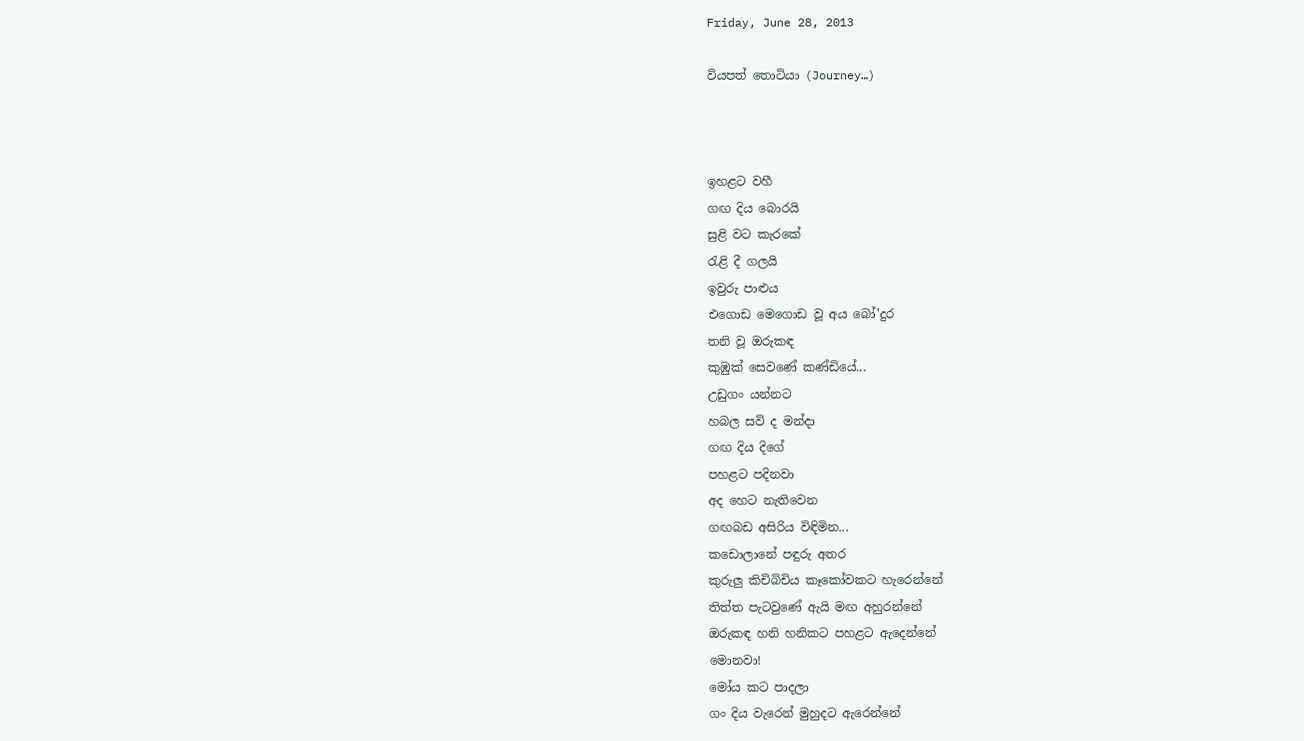Friday, June 28, 2013

වියපත් තොටියා (Journey…)



ඉහළට වහී
ගඟ දිය බොරයි
සුළි වට කැරකේ
රැළි දී ගලයි
ඉවුරු පාළුය
එගොඩ මෙගොඩ වූ අය බෝ'දුර
තනි වූ ඔරුකඳ
කුඹුක් සෙවණේ කණ්ඩියේ...
උඩුගං යන්නට
හබල සවි ද මන්දා
ගඟ දිය දිගේ
පහළට පදිනවා
අද හෙට නැතිවෙන
ගඟබඩ අසිරිය විඳිමින...
කඩොලානේ පඳුරු අතර
කුරුලු කිචිබිචිය කෑකෝවකට හැරෙන්නේ
තිත්ත පැටවුණේ ඇයි මඟ අහුරන්නේ
ඔරුකඳ හනි හනිකට පහළට ඇදෙන්නේ
මොනවා!
මෝය කට පාදලා
ගං දිය වැරෙන් මුහුදට ඇරෙන්නේ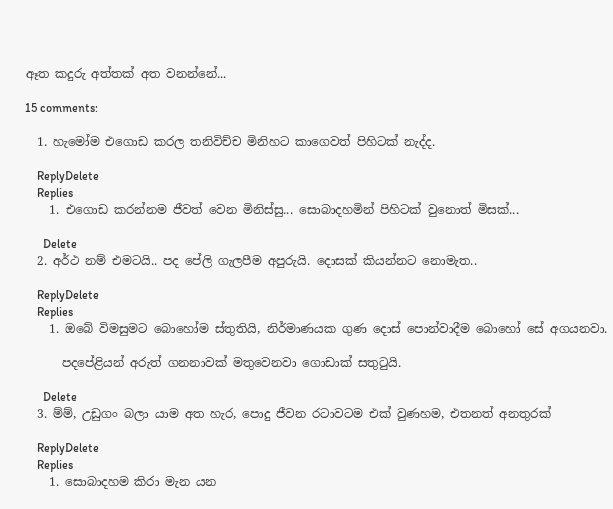ඈත කදුරු අත්තක් අත වනන්නේ...

15 comments:

  1. හැමෝම එගොඩ කරල තනිවිච්ච මිනිහට කාගෙවත් පිහිටක් නැද්ද.

    ReplyDelete
    Replies
    1. එගොඩ කරන්නම ජීවත් වෙන මිනිස්සු... සොබාදහමින් පිහිටක් වුනොත් මිසක්...

      Delete
  2. අර්ථ නම් එමටයි.. පද පේලි ගැලපීම අපුරුයි. දොසක් කියන්නට නොමැත..

    ReplyDelete
    Replies
    1. ඔබේ විමසුමට බොහෝම ස්තුතියි, නිර්මාණයක ගුණ දොස් පොන්වාදීම බොහෝ සේ අගයනවා.

      පදපේළියන් අරුත් ගනනාවක් මතුවෙනවා ගොඩාක් සතුටුයි.

      Delete
  3. ම්ම්, උඩුගං බලා යාම අත හැර, පොදු ජීවන රටාවටම එක් වුණහම, එතනත් අනතුරක්

    ReplyDelete
    Replies
    1. සොබාදහම කිරා මැන යන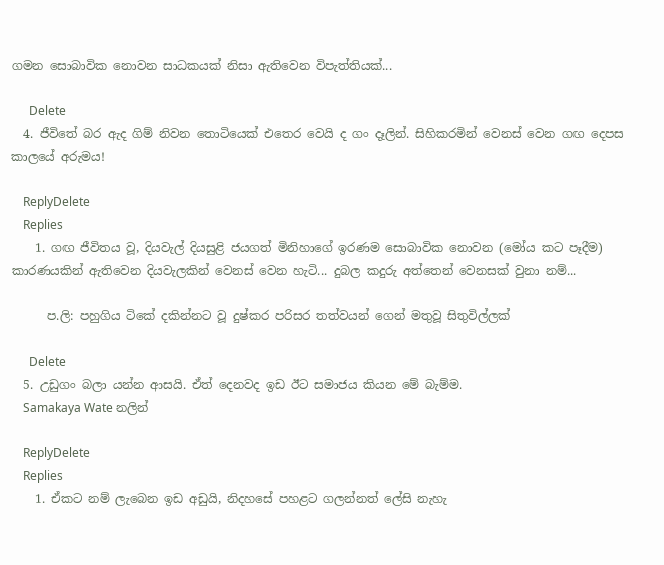ගමන සොබාවික නොවන සාධකයක් නිසා ඇතිවෙන විපැත්තියක්...

      Delete
  4. ජීවිතේ බර ඇද ගිම් නිවන තොටියෙක් එතෙර වෙයි ද ගං දෑලින්. සිහිකරමින් වෙනස් වෙන ගඟ දෙපස කාලයේ අරුමය!

    ReplyDelete
    Replies
    1. ගඟ ජීවිතය වූ, දියවැල් දියසුළි ජයගත් මිනිහාගේ ඉරණම සොබාවික නොවන (මෝය කට පෑදීම) කාරණයකින් ඇතිවෙන දියවැලකින් වෙනස් වෙන හැටි... දුබල කදුරු අත්තෙන් වෙනසක් වුනා නම්...

      ප.ලි: පහුගිය ටිකේ දකින්නට වූ දුෂ්කර පරිසර තත්වයන් ගෙන් මතුවූ සිතුවිල්ලක්

      Delete
  5. උඩුගං බලා යන්න ආසයි. ඒත් දෙනවද ඉඩ ඊට සමාජය කියන මේ බැම්ම.
    Samakaya Wate නලින්

    ReplyDelete
    Replies
    1. ඒකට නම් ලැබෙන ඉඩ අඩුයි, නිදහසේ පහළට ගලන්නත් ලේසි නැහැ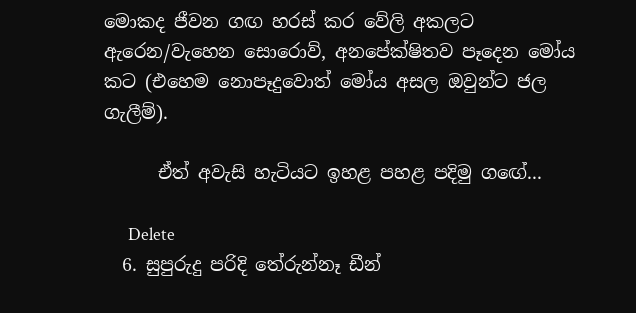මොකද ජීවන ගඟ හරස් කර වේලි අකලට ඇරෙන/වැහෙන සොරොව්, අනපේක්ෂිතව පෑදෙන මෝය කට (එහෙම නොපෑදුවොත් මෝය අසල ඔවුන්ට ජල ගැලීම්).

      ඒත් අවැසි හැටියට ඉහළ පහළ පදිමු ගඟේ...

      Delete
  6. සුපුරුදු පරිදි තේරුන්නෑ ඩීන්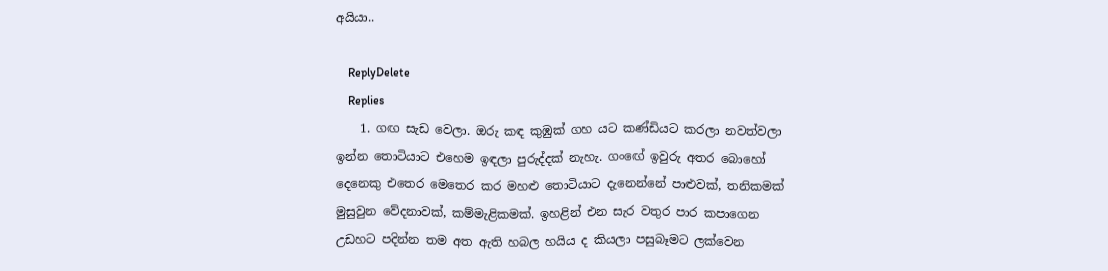අයියා..

    ReplyDelete
    Replies
    1. ගඟ සැඩ වෙලා. ඔරු කඳ කුඹුක් ගහ යට කණ්ඩියට කරලා නවත්වලා ඉන්න තොටියාට එහෙම ඉඳලා පුරුද්දක් නැහැ. ගංඟේ ඉවුරු අතර බොහෝ දෙනෙකු එතෙර මෙතෙර කර මහළු තොටියාට දැනෙන්නේ පාළුවක්, තනිකමක් මුසුවුන වේදනාවක්, කම්මැළිකමක්. ඉහළින් එන සැර වතුර පාර කපාගෙන උඩහට පදින්න තම අත ඇති හබල හයිය ද කියලා පසුබෑමට ලක්වෙන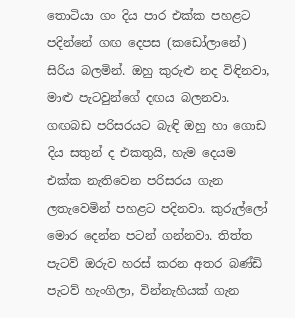තොටියා ගං දිය පාර එක්ක පහළට පදින්නේ ගඟ දෙපස (කඩෝලානේ) සිරිය බලමින්. ඔහු කුරුළු නද විඳිනවා, මාළු පැටවුන්ගේ දඟය බලනවා. ගඟබඩ පරිසරයට බැඳි ඔහු හා ගොඩ දිය සතුන් ද එකතුයි, හැම දෙයම එක්ක නැතිවෙන පරිසරය ගැන ලතැවෙමින් පහළට පදිනවා. කුරුල්ලෝ මොර දෙන්න පටන් ගන්නවා. තිත්ත පැටව් ඔරුව හරස් කරන අතර බණ්ඩි පැටව් හැංගිලා, වින්නැහියක් ගැන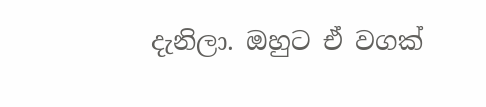දැනිලා. ඔහුට ඒ වගක්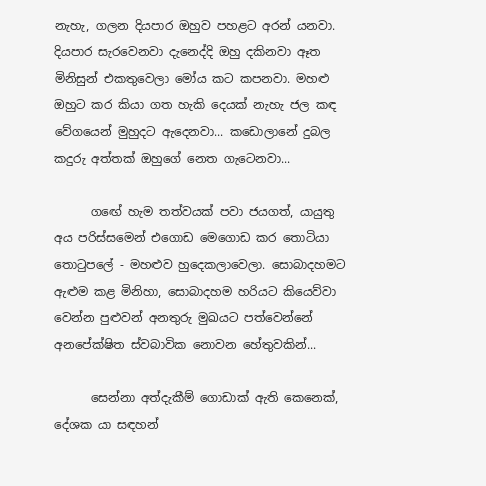නැහැ, ගලන දියපාර ඔහුව පහළට අරන් යනවා. දියපාර සැරවෙනවා දැනෙද්දි ඔහු දකිනවා ඈත මිනිසුන් එකතුවෙලා මෝය කට කපනවා. මහළු ඔහුට කර කියා ගත හැකි දෙයක් නැහැ ජල කඳ වේගයෙන් මුහුදට ඇදෙනවා... කඩොලානේ දුබල කදුරු අත්තක් ඔහුගේ නෙත ගැටෙනවා...

      ගඟේ හැම තත්වයක් පවා ජයගත්, යායුතු අය පරිස්සමෙන් එගොඩ මෙගොඩ කර තොටියා තොටුපලේ - මහළුව හුදෙකලාවෙලා. සොබාදහමට ඇළුම කළ මිනිහා, සොබාදහම හරියට කියෙව්වා වෙන්න පුළුවන් අනතුරු මුඛයට පත්වෙන්නේ අනපේක්ෂිත ස්වබාවික නොවන හේතුවකින්...

      සෙන්නා අත්දැකීම් ගොඩාක් ඇති කෙනෙක්, දේශක යා සඳහන්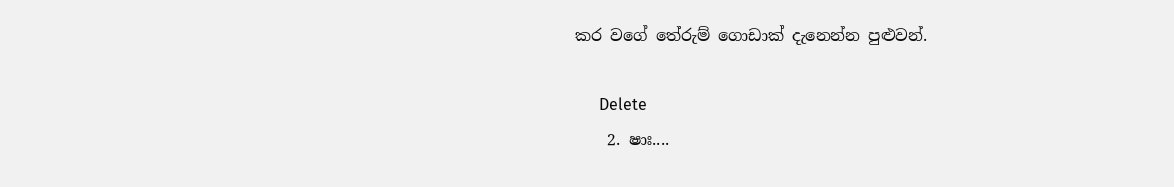කර වගේ තේරුම් ගොඩාක් දැනෙන්න පුළුවන්.

      Delete
    2. ෂාඃ....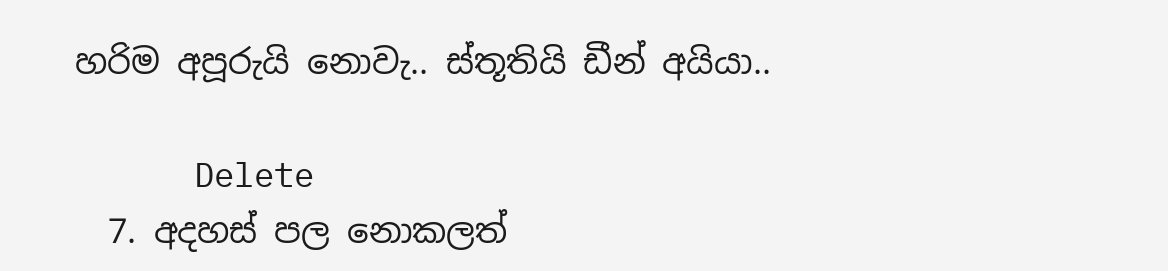හරිම අපූරුයි නොවැ.. ස්තූතියි ඩීන් අයියා..

      Delete
  7. අදහස් පල නොකලත්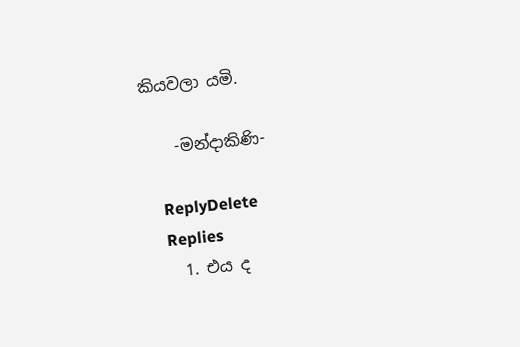කියවලා යමි.

    -මන්දාකිණි-

    ReplyDelete
    Replies
    1. එය ද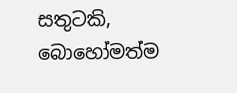සතුටකි, බොහෝමත්ම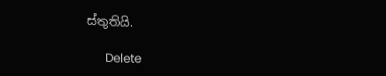ස්තුතියි.

      Delete